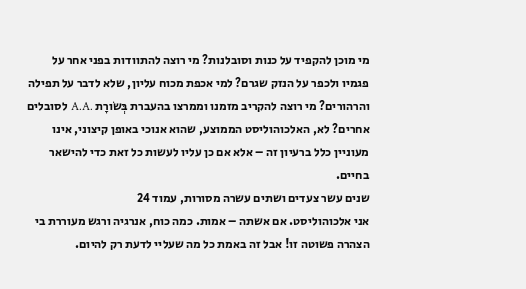מי מוכן להקפיד על כנות וסובלנות? מי רוצה להתוודות בפני אחר על פגמיו ולכפר על הנזק שגרם? למי אכפת מכוח עליון, שלא לדבר על תפילה והרהורים? מי רוצה להקריב מזמנו וממרצו בהעברת בְּשׂורָת .A.A לסובלים אחרים? לא, האלכוהוליסט הממוצע, שהוא אנוכי באופן קיצוני, אינו מעוניין כלל ברעיון זה – אלא אם כן עליו לעשות כל זאת כדי להישאר בחיים.
שנים עשר צעדים ושתים עשרה מסורות, עמוד 24
אני אלכוהוליסט. אם אשתה – אמות. כמה כוח, אנרגיה ורגש מעוררת בי הצהרה פשוטה זו! אבל זה באמת כל מה שעליי לדעת רק להיום.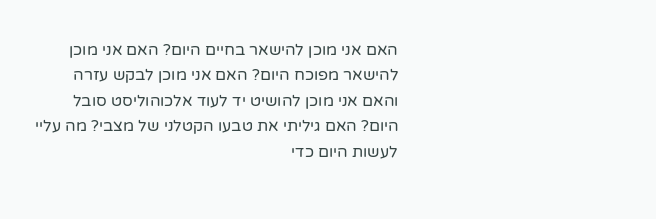האם אני מוכן להישאר בחיים היום? האם אני מוכן להישאר מפוכח היום? האם אני מוכן לבקש עזרה והאם אני מוכן להושיט יד לעוד אלכוהוליסט סובל היום? האם גיליתי את טבעו הקטלני של מצבי? מה עליי לעשות היום כדי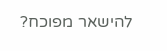להישאר מפוכח?